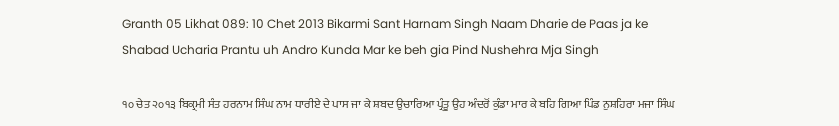Granth 05 Likhat 089: 10 Chet 2013 Bikarmi Sant Harnam Singh Naam Dharie de Paas ja ke Shabad Ucharia Prantu uh Andro Kunda Mar ke beh gia Pind Nushehra Mja Singh

੧੦ ਚੇਤ ੨੦੧੩ ਬਿਕ੍ਰਮੀ ਸੰਤ ਹਰਨਾਮ ਸਿੰਘ ਨਾਮ ਧਾਰੀਏ ਦੇ ਪਾਸ ਜਾ ਕੇ ਸ਼ਬਦ ਉਚਾਰਿਆ ਪ੍ਰੰਤੂ ਉਹ ਅੰਦਰੋਂ ਕੁੰਡਾ ਮਾਰ ਕੇ ਬਹਿ ਗਿਆ ਪਿੰਡ ਨੁਸ਼ਹਿਰਾ ਮਜਾ ਸਿੰਘ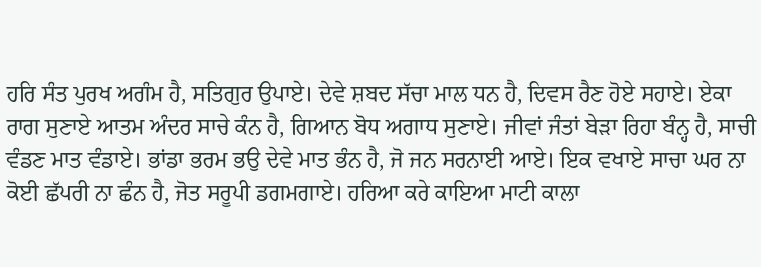ਹਰਿ ਸੰਤ ਪੁਰਖ ਅਗੰਮ ਹੈ, ਸਤਿਗੁਰ ਉਪਾਏ। ਦੇਵੇ ਸ਼ਬਦ ਸੱਚਾ ਮਾਲ ਧਨ ਹੈ, ਦਿਵਸ ਰੈਣ ਹੋਏ ਸਹਾਏ। ਏਕਾ ਰਾਗ ਸੁਣਾਏ ਆਤਮ ਅੰਦਰ ਸਾਚੇ ਕੰਨ ਹੈ, ਗਿਆਨ ਬੋਧ ਅਗਾਧ ਸੁਣਾਏ। ਜੀਵਾਂ ਜੰਤਾਂ ਬੇੜਾ ਰਿਹਾ ਬੰਨ੍ਹ ਹੈ, ਸਾਚੀ ਵੰਡਣ ਮਾਤ ਵੰਡਾਏ। ਭਾਂਡਾ ਭਰਮ ਭਉ ਦੇਵੇ ਮਾਤ ਭੰਨ ਹੈ, ਜੋ ਜਨ ਸਰਨਾਈ ਆਏ। ਇਕ ਵਖਾਏ ਸਾਚਾ ਘਰ ਨਾ ਕੋਈ ਛੱਪਰੀ ਨਾ ਛੰਨ ਹੈ, ਜੋਤ ਸਰੂਪੀ ਡਗਮਗਾਏ। ਹਰਿਆ ਕਰੇ ਕਾਇਆ ਮਾਟੀ ਕਾਲਾ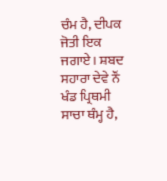ਚੰਮ ਹੈ, ਦੀਪਕ ਜੋਤੀ ਇਕ ਜਗਾਏ। ਸ਼ਬਦ ਸਹਾਰਾ ਦੇਵੇ ਨੌਂ ਖੰਡ ਪ੍ਰਿਥਮੀ ਸਾਚਾ ਥੰਮ੍ਹ ਹੈ,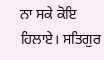ਨਾ ਸਕੇ ਕੋਇ ਹਿਲਾਏ। ਸਤਿਗੁਰ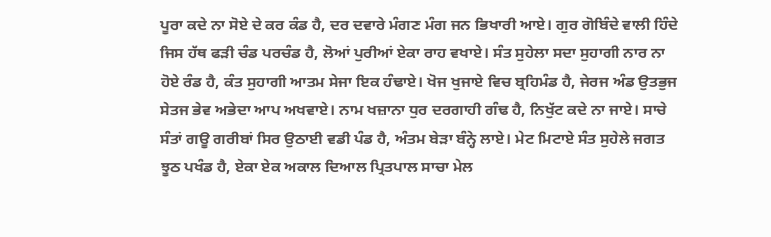ਪੂਰਾ ਕਦੇ ਨਾ ਸੋਏ ਦੇ ਕਰ ਕੰਡ ਹੈ, ਦਰ ਦਵਾਰੇ ਮੰਗਣ ਮੰਗ ਜਨ ਭਿਖਾਰੀ ਆਏ। ਗੁਰ ਗੋਬਿੰਦੇ ਵਾਲੀ ਹਿੰਦੇ ਜਿਸ ਹੱਥ ਫੜੀ ਚੰਡ ਪਰਚੰਡ ਹੈ, ਲੋਆਂ ਪੁਰੀਆਂ ਏਕਾ ਰਾਹ ਵਖਾਏ। ਸੰਤ ਸੁਹੇਲਾ ਸਦਾ ਸੁਹਾਗੀ ਨਾਰ ਨਾ ਹੋਏ ਰੰਡ ਹੈ, ਕੰਤ ਸੁਹਾਗੀ ਆਤਮ ਸੇਜਾ ਇਕ ਹੰਢਾਏ। ਖੋਜ ਖੁਜਾਏ ਵਿਚ ਬ੍ਰਹਿਮੰਡ ਹੈ, ਜੇਰਜ ਅੰਡ ਉਤਭੁਜ ਸੇਤਜ ਭੇਵ ਅਭੇਦਾ ਆਪ ਅਖਵਾਏ। ਨਾਮ ਖਜ਼ਾਨਾ ਧੁਰ ਦਰਗਾਹੀ ਗੰਢ ਹੈ, ਨਿਖੁੱਟ ਕਦੇ ਨਾ ਜਾਏ। ਸਾਚੇ ਸੰਤਾਂ ਗਊ ਗਰੀਬਾਂ ਸਿਰ ਉਠਾਈ ਵਡੀ ਪੰਡ ਹੈ, ਅੰਤਮ ਬੇੜਾ ਬੰਨ੍ਹੇ ਲਾਏ। ਮੇਟ ਮਿਟਾਏ ਸੰਤ ਸੁਹੇਲੇ ਜਗਤ ਝੂਠ ਪਖੰਡ ਹੈ, ਏਕਾ ਏਕ ਅਕਾਲ ਦਿਆਲ ਪ੍ਰਿਤਪਾਲ ਸਾਚਾ ਮੇਲ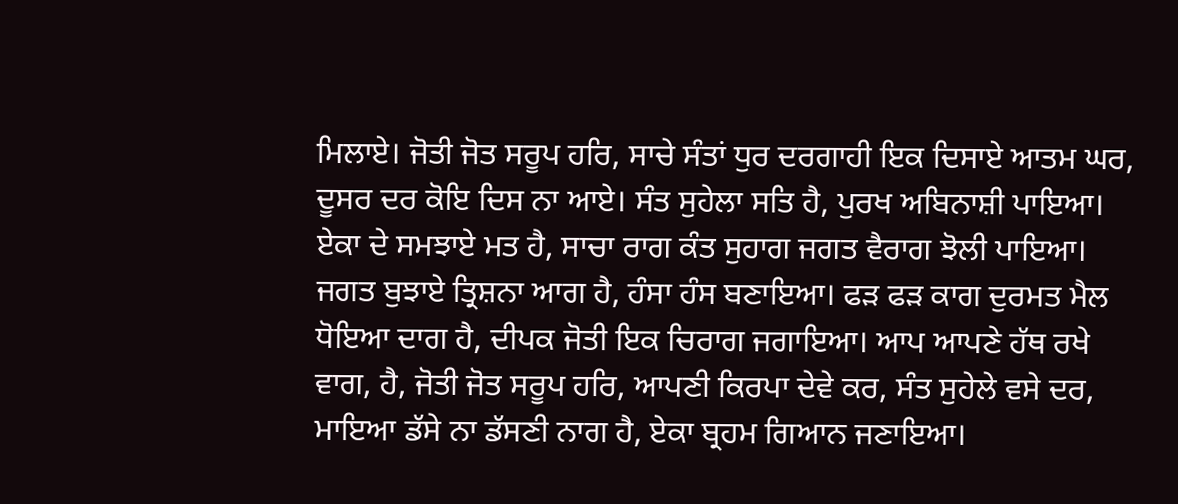ਮਿਲਾਏ। ਜੋਤੀ ਜੋਤ ਸਰੂਪ ਹਰਿ, ਸਾਚੇ ਸੰਤਾਂ ਧੁਰ ਦਰਗਾਹੀ ਇਕ ਦਿਸਾਏ ਆਤਮ ਘਰ, ਦੂਸਰ ਦਰ ਕੋਇ ਦਿਸ ਨਾ ਆਏ। ਸੰਤ ਸੁਹੇਲਾ ਸਤਿ ਹੈ, ਪੁਰਖ ਅਬਿਨਾਸ਼ੀ ਪਾਇਆ। ਏਕਾ ਦੇ ਸਮਝਾਏ ਮਤ ਹੈ, ਸਾਚਾ ਰਾਗ ਕੰਤ ਸੁਹਾਗ ਜਗਤ ਵੈਰਾਗ ਝੋਲੀ ਪਾਇਆ। ਜਗਤ ਬੁਝਾਏ ਤ੍ਰਿਸ਼ਨਾ ਆਗ ਹੈ, ਹੰਸਾ ਹੰਸ ਬਣਾਇਆ। ਫੜ ਫੜ ਕਾਗ ਦੁਰਮਤ ਮੈਲ ਧੋਇਆ ਦਾਗ ਹੈ, ਦੀਪਕ ਜੋਤੀ ਇਕ ਚਿਰਾਗ ਜਗਾਇਆ। ਆਪ ਆਪਣੇ ਹੱਥ ਰਖੇ ਵਾਗ, ਹੈ, ਜੋਤੀ ਜੋਤ ਸਰੂਪ ਹਰਿ, ਆਪਣੀ ਕਿਰਪਾ ਦੇਵੇ ਕਰ, ਸੰਤ ਸੁਹੇਲੇ ਵਸੇ ਦਰ, ਮਾਇਆ ਡੱਸੇ ਨਾ ਡੱਸਣੀ ਨਾਗ ਹੈ, ਏਕਾ ਬ੍ਰਹਮ ਗਿਆਨ ਜਣਾਇਆ।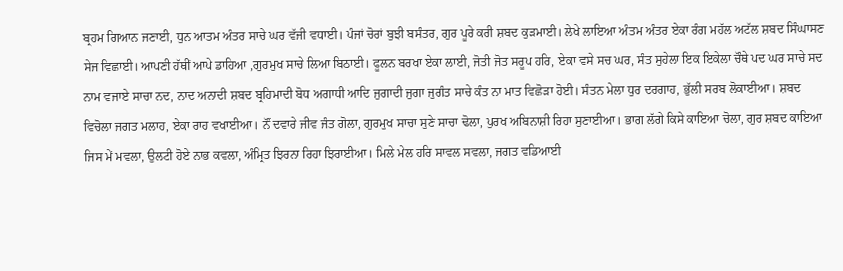ਬ੍ਰਹਮ ਗਿਆਨ ਜਣਾਈ, ਧੁਨ ਆਤਮ ਅੰਤਰ ਸਾਚੇ ਘਰ ਵੱਜੀ ਵਧਾਈ। ਪੰਜਾਂ ਚੋਰਾਂ ਬੁਝੀ ਬਸੰਤਰ, ਗੁਰ ਪੂਰੇ ਕਰੀ ਸ਼ਬਦ ਕੁੜਮਾਈ। ਲੇਖੇ ਲਾਇਆ ਅੰਤਮ ਅੰਤਰ ਏਕਾ ਰੰਗ ਮਹੱਲ ਅਟੱਲ ਸ਼ਬਦ ਸਿੰਘਾਸਣ ਸੇਜ ਵਿਛਾਈ। ਆਪਣੀ ਹੱਥੀਂ ਆਪੇ ਡਾਹਿਆ ,ਗੁਰਮੁਖ ਸਾਚੇ ਲਿਆ ਬਿਠਾਈ। ਫੂਲਨ ਬਰਖਾ ਏਕਾ ਲਾਈ, ਜੋਤੀ ਜੋਤ ਸਰੂਪ ਹਰਿ, ਏਕਾ ਵਸੇ ਸਚ ਘਰ, ਸੰਤ ਸੁਹੇਲਾ ਇਕ ਇਕੇਲਾ ਚੌਥੇ ਪਦ ਘਰ ਸਾਚੇ ਸਦ ਨਾਮ ਵਜਾਏ ਸਾਚਾ ਨਦ, ਨਾਦ ਅਨਾਦੀ ਸ਼ਬਦ ਬ੍ਰਹਿਮਾਦੀ ਬੋਧ ਅਗਾਧੀ ਆਦਿ ਜੁਗਾਦੀ ਜੁਗਾ ਜੁਗੰਤ ਸਾਚੇ ਕੰਤ ਨਾ ਮਾਤ ਵਿਛੋੜਾ ਹੋਈ। ਸੰਤਨ ਮੇਲਾ ਧੁਰ ਦਰਗਾਹ, ਭੁੱਲੀ ਸਰਬ ਲੋਕਾਈਆ। ਸ਼ਬਦ ਵਿਚੋਲਾ ਜਗਤ ਮਲਾਹ, ਏਕਾ ਰਾਹ ਵਖਾਈਆ। ਨੌਂ ਦਵਾਰੇ ਜੀਵ ਜੰਤ ਗੋਲਾ, ਗੁਰਮੁਖ ਸਾਚਾ ਸੁਣੇ ਸਾਚਾ ਢੋਲਾ, ਪੁਰਖ ਅਬਿਨਾਸ਼ੀ ਰਿਹਾ ਸੁਣਾਈਆ। ਭਾਗ ਲੱਗੇ ਕਿਸੇ ਕਾਇਆ ਚੋਲਾ, ਗੁਰ ਸ਼ਬਦ ਕਾਇਆ ਜਿਸ ਮੇਂ ਮਵਲਾ, ਉਲਟੀ ਹੋਏ ਨਾਭ ਕਵਲਾ, ਅੰਮ੍ਰਿਤ ਝਿਰਨਾ ਰਿਹਾ ਝਿਰਾਈਆ। ਮਿਲੇ ਮੇਲ ਹਰਿ ਸਾਵਲ ਸਵਲਾ, ਜਗਤ ਵਡਿਆਈ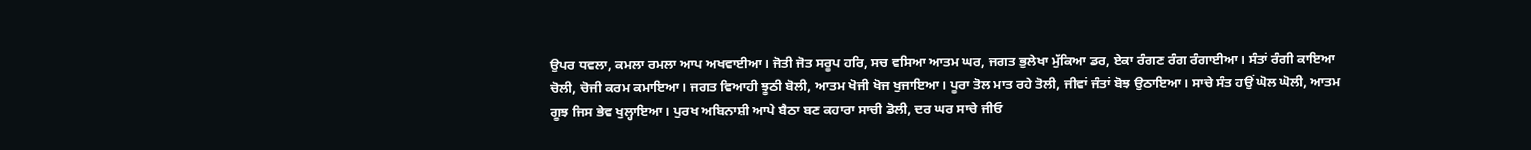ਉਪਰ ਧਵਲਾ, ਕਮਲਾ ਰਮਲਾ ਆਪ ਅਖਵਾਈਆ। ਜੋਤੀ ਜੋਤ ਸਰੂਪ ਹਰਿ, ਸਚ ਵਸਿਆ ਆਤਮ ਘਰ, ਜਗਤ ਭੁਲੇਖਾ ਮੁੱਕਿਆ ਡਰ, ਏਕਾ ਰੰਗਣ ਰੰਗ ਰੰਗਾਈਆ। ਸੰਤਾਂ ਰੰਗੀ ਕਾਇਆ ਚੋਲੀ, ਚੋਜੀ ਕਰਮ ਕਮਾਇਆ। ਜਗਤ ਵਿਆਹੀ ਝੂਠੀ ਬੋਲੀ, ਆਤਮ ਖੋਜੀ ਖੋਜ ਖੁਜਾਇਆ। ਪੂਰਾ ਤੋਲ ਮਾਤ ਰਹੇ ਤੋਲੀ, ਜੀਵਾਂ ਜੰਤਾਂ ਬੋਝ ਉਠਾਇਆ। ਸਾਚੇ ਸੰਤ ਹਉਂ ਘੋਲ ਘੋਲੀ, ਆਤਮ ਗੂਝ ਜਿਸ ਭੇਵ ਖੁਲ੍ਹਾਇਆ। ਪੁਰਖ ਅਬਿਨਾਸ਼ੀ ਆਪੇ ਬੈਠਾ ਬਣ ਕਹਾਰਾ ਸਾਚੀ ਡੋਲੀ, ਦਰ ਘਰ ਸਾਚੇ ਜੀਓ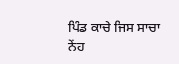ਪਿੰਡ ਕਾਚੇ ਜਿਸ ਸਾਚਾ ਨੇਂਹ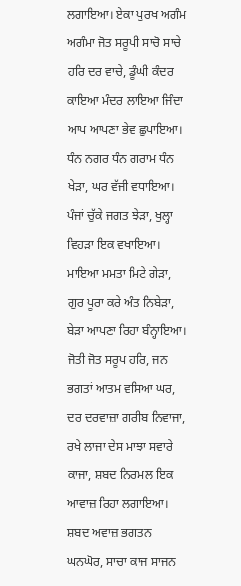ਲਗਾਇਆ। ਏਕਾ ਪੁਰਖ ਅਗੰਮ ਅਗੰਮਾ ਜੋਤ ਸਰੂਪੀ ਸਾਚੋ ਸਾਚੇ ਹਰਿ ਦਰ ਵਾਚੇ, ਡੂੰਘੀ ਕੰਦਰ ਕਾਇਆ ਮੰਦਰ ਲਾਇਆ ਜਿੰਦਾ ਆਪ ਆਪਣਾ ਭੇਵ ਛੁਪਾਇਆ। ਧੰਨ ਨਗਰ ਧੰਨ ਗਰਾਮ ਧੰਨ ਖੇੜਾ, ਘਰ ਵੱਜੀ ਵਧਾਇਆ। ਪੰਜਾਂ ਚੁੱਕੇ ਜਗਤ ਝੇੜਾ, ਖੁਲ੍ਹਾ ਵਿਹੜਾ ਇਕ ਵਖਾਇਆ। ਮਾਇਆ ਮਮਤਾ ਮਿਟੇ ਗੇੜਾ, ਗੁਰ ਪੂਰਾ ਕਰੇ ਅੰਤ ਨਿਬੇੜਾ, ਬੇੜਾ ਆਪਣਾ ਰਿਹਾ ਬੰਨ੍ਹਾਇਆ। ਜੋਤੀ ਜੋਤ ਸਰੂਪ ਹਰਿ, ਜਨ ਭਗਤਾਂ ਆਤਮ ਵਸਿਆ ਘਰ, ਦਰ ਦਰਵਾਜ਼ਾ ਗਰੀਬ ਨਿਵਾਜਾ, ਰਖੇ ਲਾਜਾ ਦੇਸ ਮਾਝਾ ਸਵਾਰੇ ਕਾਜਾ, ਸ਼ਬਦ ਨਿਰਮਲ ਇਕ ਆਵਾਜ਼ ਰਿਹਾ ਲਗਾਇਆ। ਸ਼ਬਦ ਅਵਾਜ਼ ਭਗਤਨ ਘਨਘੋਰ, ਸਾਚਾ ਕਾਜ ਸਾਜਨ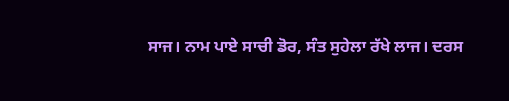ਸਾਜ। ਨਾਮ ਪਾਏ ਸਾਚੀ ਡੋਰ, ਸੰਤ ਸੁਹੇਲਾ ਰੱਖੇ ਲਾਜ। ਦਰਸ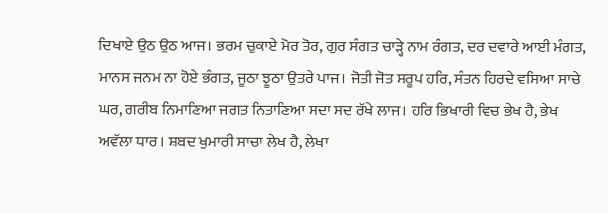ਦਿਖਾਏ ਉਠ ਉਠ ਆਜ। ਭਰਮ ਚੁਕਾਏ ਮੋਰ ਤੋਰ, ਗੁਰ ਸੰਗਤ ਚਾੜ੍ਹੇ ਨਾਮ ਰੰਗਤ, ਦਰ ਦਵਾਰੇ ਆਈ ਮੰਗਤ, ਮਾਨਸ ਜਨਮ ਨਾ ਹੋਏ ਭੰਗਤ, ਜੂਠਾ ਝੂਠਾ ਉਤਰੇ ਪਾਜ। ਜੋਤੀ ਜੋਤ ਸਰੂਪ ਹਰਿ, ਸੰਤਨ ਹਿਰਦੇ ਵਸਿਆ ਸਾਚੇ ਘਰ, ਗਰੀਬ ਨਿਮਾਣਿਆ ਜਗਤ ਨਿਤਾਣਿਆ ਸਦਾ ਸਦ ਰੱਖੇ ਲਾਜ। ਹਰਿ ਭਿਖਾਰੀ ਵਿਚ ਭੇਖ ਹੈ, ਭੇਖ ਅਵੱਲਾ ਧਾਰ। ਸ਼ਬਦ ਖੁਮਾਰੀ ਸਾਚਾ ਲੇਖ ਹੈ, ਲੇਖਾ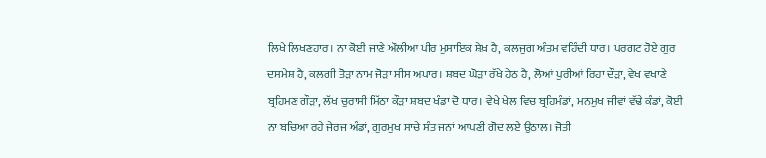ਲਿਖੇ ਲਿਖਣਹਾਰ। ਨਾ ਕੋਈ ਜਾਣੇ ਔਲੀਆ ਪੀਰ ਮੁਸਾਇਕ ਸ਼ੇਖ਼ ਹੈ, ਕਲਜੁਗ ਅੰਤਮ ਵਹਿੰਦੀ ਧਾਰ। ਪਰਗਟ ਹੋਏ ਗੁਰ ਦਸਮੇਸ਼ ਹੈ, ਕਲਗੀ ਤੋੜਾ ਨਾਮ ਜੋੜਾ ਸੀਸ ਅਪਾਰ। ਸ਼ਬਦ ਘੋੜਾ ਰੱਖੇ ਹੇਠ ਹੈ, ਲੋਆਂ ਪੁਰੀਆਂ ਰਿਹਾ ਦੌੜਾ, ਵੇਖ ਵਖਾਣੇ ਬ੍ਰਹਿਮਣ ਗੌੜਾ, ਲੱਖ ਚੁਰਾਸੀ ਮਿੱਠਾ ਕੌੜਾ ਸ਼ਬਦ ਖੰਡਾ ਦੋ ਧਾਰ। ਵੇਖੇ ਖੇਲ ਵਿਚ ਬ੍ਰਹਿਮੰਡਾਂ, ਮਨਮੁਖ ਜੀਵਾਂ ਵੱਢੇ ਕੰਡਾਂ, ਕੋਈ ਨਾ ਬਚਿਆ ਰਹੇ ਜੇਰਜ ਅੰਡਾਂ, ਗੁਰਮੁਖ ਸਾਚੇ ਸੰਤ ਜਨਾਂ ਆਪਣੀ ਗੋਦ ਲਏ ਉਠਾਲ। ਜੋਤੀ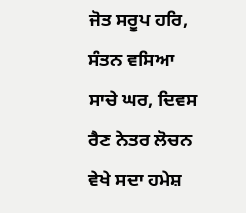ਜੋਤ ਸਰੂਪ ਹਰਿ, ਸੰਤਨ ਵਸਿਆ ਸਾਚੇ ਘਰ, ਦਿਵਸ ਰੈਣ ਨੇਤਰ ਲੋਚਨ ਵੇਖੇ ਸਦਾ ਹਮੇਸ਼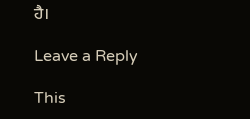ਹੈ।

Leave a Reply

This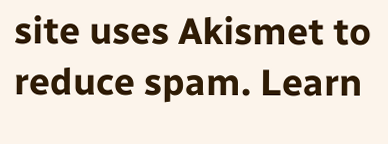site uses Akismet to reduce spam. Learn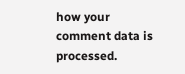how your comment data is processed.